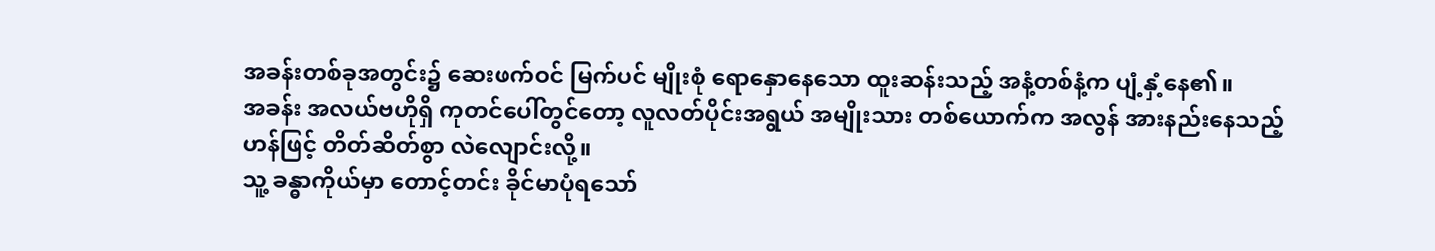အခန်းတစ်ခုအတွင်း၌ ဆေးဖက်ဝင် မြက်ပင် မျိုးစုံ ရောနှောနေသော ထူးဆန်းသည့် အနံ့တစ်နံ့က ပျံ့နှံ့နေ၏။
အခန်း အလယ်ဗဟိုရှိ ကုတင်ပေါ်တွင်တော့ လူလတ်ပိုင်းအရွယ် အမျိုးသား တစ်ယောက်က အလွန် အားနည်းနေသည့်ဟန်ဖြင့် တိတ်ဆိတ်စွာ လဲလျောင်းလို့။
သူ့ ခန္ဓာကိုယ်မှာ တောင့်တင်း ခိုင်မာပုံရသော်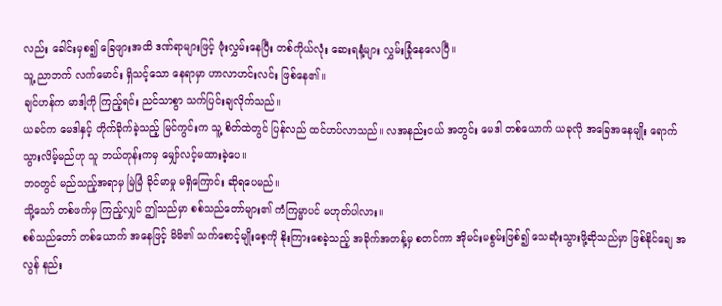လည်း ခေါင်းမှစ၍ ခြေဖျားအထိ ဒဏ်ရာများဖြင့် ဖုံးလွှမ်းနေပြီး တစ်ကိုယ်လုံး ဆေးရနံ့များ လွှမ်းခြုံနေလေပြီ။
သူ့ ညာဘက် လက်မောင်း ရှိသင့်သော နေရာမှာ ဟာလာဟင်းလင်း ဖြစ်နေ၏။
ချင်ဟန်က မာဒါ့ကို ကြည့်ရင်း ညင်သာစွာ သက်ပြင်းချလိုက်သည်။
ယခင်က မေဒါနှင့် တိုက်ခိုက်ခဲ့သည့် မြင်ကွင်းက သူ့ စိတ်ထဲတွင် ပြန်လည် ထင်ဟပ်လာသည်။ လအနည်းငယ် အတွင်း မေဒါ တစ်ယောက် ယခုလို အခြေအနေမျိုး ရောက်သွားလိမ့်မည်ဟု သူ ဘယ်တုန်းကမှ မျှော်လင့်မထားခဲ့ပေ။
ဘဝတွင် မည်သည့်အရာမှ မြဲမြံ ခိုင်မာမှု မရှိကြောင်း ဆိုရပေမည်။
သို့သော် တစ်ဖက်မှ ကြည့်လျှင် ဤသည်မှာ စစ်သည်တော်များ၏ ကံကြမ္မာပင် မဟုတ်ပါလား။
စစ်သည်တော် တစ်ယောက် အနေဖြင့် မိမိ၏ သက်စောင့်မျိုးစေ့ကို နိုးကြားစေခဲ့သည့် အခိုက်အတန့်မှ စတင်ကာ အိုမင်းမစွမ်းဖြစ်၍ သေဆုံးသွားဖို့ဆိုသည်မှာ ဖြစ်နိုင်ချေ အလွန် နည်း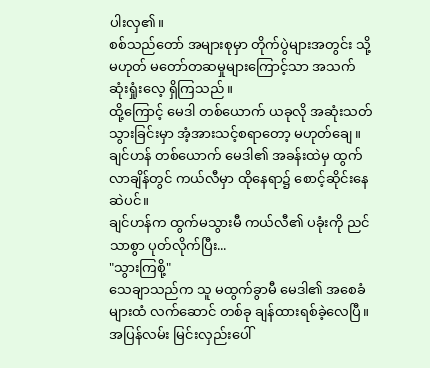ပါးလှ၏။
စစ်သည်တော် အများစုမှာ တိုက်ပွဲများအတွင်း သို့မဟုတ် မတော်တဆမှုများကြောင့်သာ အသက်ဆုံးရှုံးလေ့ ရှိကြသည်။
ထို့ကြောင့် မေဒါ တစ်ယောက် ယခုလို အဆုံးသတ်သွားခြင်းမှာ အံ့အားသင့်စရာတော့ မဟုတ်ချေ။
ချင်ဟန် တစ်ယောက် မေဒါ၏ အခန်းထဲမှ ထွက်လာချိန်တွင် ကယ်လီမှာ ထိုနေရာ၌ စောင့်ဆိုင်းနေဆဲပင်။
ချင်ဟန်က ထွက်မသွားမီ ကယ်လီ၏ ပခုံးကို ညင်သာစွာ ပုတ်လိုက်ပြီး...
"သွားကြစို့"
သေချာသည်က သူ မထွက်ခွာမီ မေဒါ၏ အစေခံများထံ လက်ဆောင် တစ်ခု ချန်ထားရစ်ခဲ့လေပြီ။
အပြန်လမ်း မြင်းလှည်းပေါ်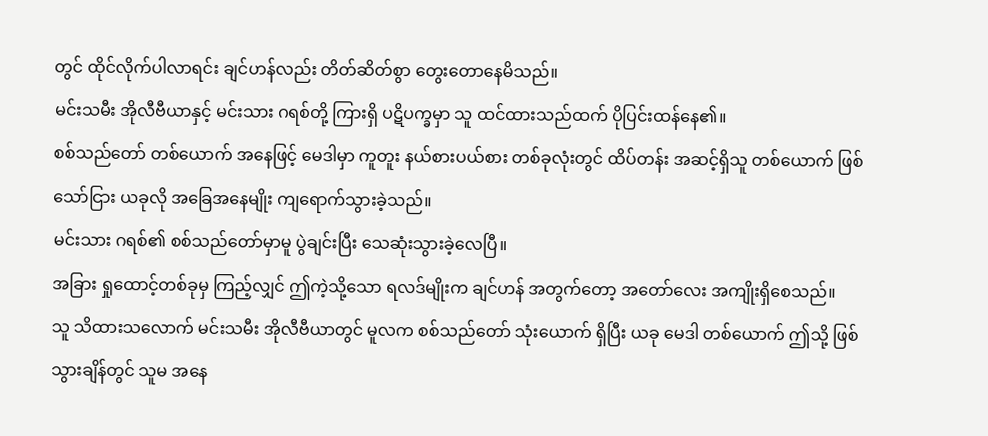တွင် ထိုင်လိုက်ပါလာရင်း ချင်ဟန်လည်း တိတ်ဆိတ်စွာ တွေးတောနေမိသည်။
မင်းသမီး အိုလီဗီယာနှင့် မင်းသား ဂရစ်တို့ ကြားရှိ ပဋိပက္ခမှာ သူ ထင်ထားသည်ထက် ပိုပြင်းထန်နေ၏။
စစ်သည်တော် တစ်ယောက် အနေဖြင့် မေဒါမှာ ကူတူး နယ်စားပယ်စား တစ်ခုလုံးတွင် ထိပ်တန်း အဆင့်ရှိသူ တစ်ယောက် ဖြစ်သော်ငြား ယခုလို အခြေအနေမျိုး ကျရောက်သွားခဲ့သည်။
မင်းသား ဂရစ်၏ စစ်သည်တော်မှာမူ ပွဲချင်းပြီး သေဆုံးသွားခဲ့လေပြီ။
အခြား ရှုထောင့်တစ်ခုမှ ကြည့်လျှင် ဤကဲ့သို့သော ရလဒ်မျိုးက ချင်ဟန် အတွက်တော့ အတော်လေး အကျိုးရှိစေသည်။
သူ သိထားသလောက် မင်းသမီး အိုလီဗီယာတွင် မူလက စစ်သည်တော် သုံးယောက် ရှိပြီး ယခု မေဒါ တစ်ယောက် ဤသို့ ဖြစ်သွားချိန်တွင် သူမ အနေ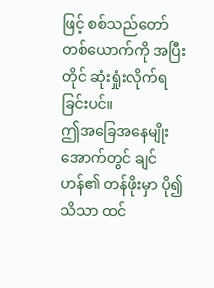ဖြင့် စစ်သည်တော် တစ်ယောက်ကို အပြီးတိုင် ဆုံးရှုံးလိုက်ရခြင်းပင်။
ဤအခြေအနေမျိုးအောက်တွင် ချင်ဟန်၏ တန်ဖိုးမှာ ပို၍ သိသာ ထင်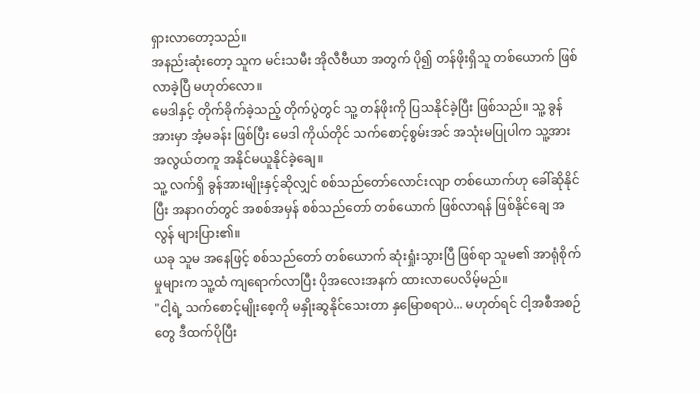ရှားလာတော့သည်။
အနည်းဆုံးတော့ သူက မင်းသမီး အိုလီဗီယာ အတွက် ပို၍ တန်ဖိုးရှိသူ တစ်ယောက် ဖြစ်လာခဲ့ပြီ မဟုတ်လော။
မေဒါနှင့် တိုက်ခိုက်ခဲ့သည့် တိုက်ပွဲတွင် သူ့ တန်ဖိုးကို ပြသနိုင်ခဲ့ပြီး ဖြစ်သည်။ သူ့ ခွန်အားမှာ အံ့မခန်း ဖြစ်ပြီး မေဒါ ကိုယ်တိုင် သက်စောင့်စွမ်းအင် အသုံးမပြုပါက သူ့အား အလွယ်တကူ အနိုင်မယူနိုင်ခဲ့ချေ။
သူ့ လက်ရှိ ခွန်အားမျိုးနှင့်ဆိုလျှင် စစ်သည်တော်လောင်းလျာ တစ်ယောက်ဟု ခေါ်ဆိုနိုင်ပြီး အနာဂတ်တွင် အစစ်အမှန် စစ်သည်တော် တစ်ယောက် ဖြစ်လာရန် ဖြစ်နိုင်ချေ အလွန် များပြား၏။
ယခု သူမ အနေဖြင့် စစ်သည်တော် တစ်ယောက် ဆုံးရှုံးသွားပြီ ဖြစ်ရာ သူမ၏ အာရုံစိုက်မှုများက သူ့ထံ ကျရောက်လာပြီး ပိုအလေးအနက် ထားလာပေလိမ့်မည်။
"ငါ့ရဲ့ သက်စောင့်မျိုးစေ့ကို မနှိုးဆွနိုင်သေးတာ နှမြောစရာပဲ... မဟုတ်ရင် ငါ့အစီအစဉ်တွေ ဒီထက်ပိုပြီး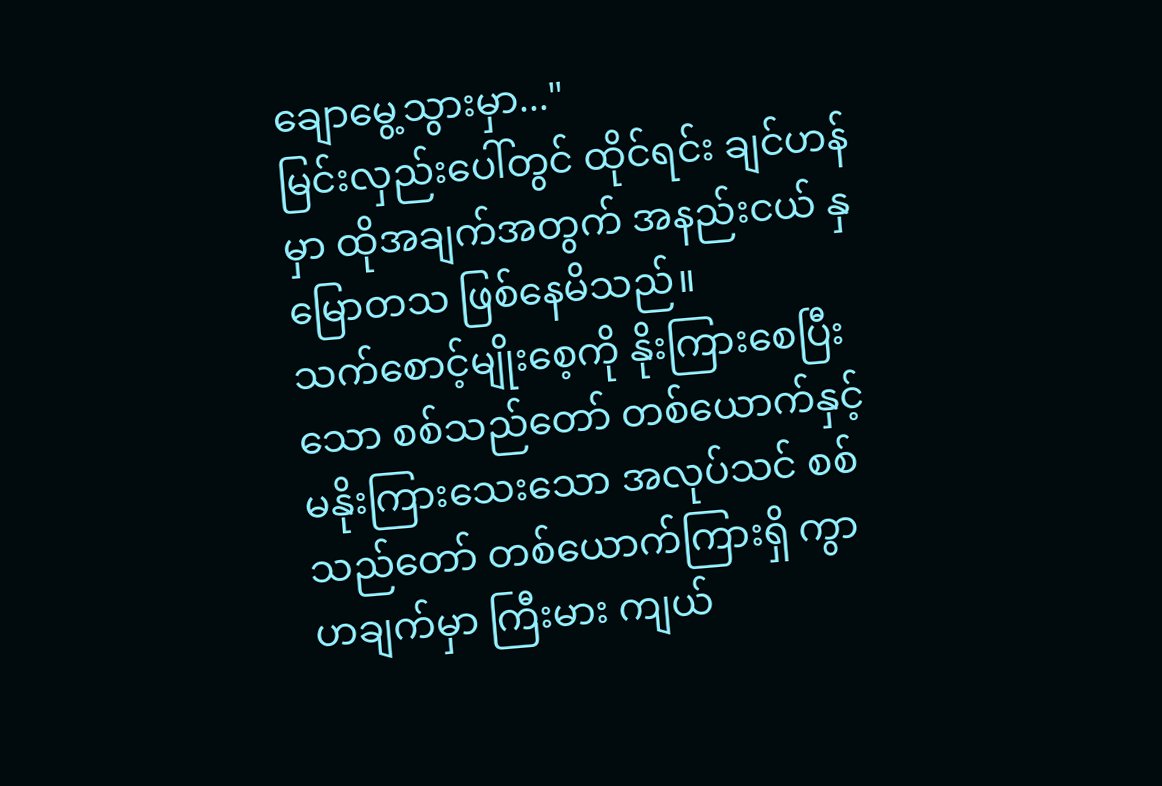ချောမွေ့သွားမှာ..."
မြင်းလှည်းပေါ်တွင် ထိုင်ရင်း ချင်ဟန်မှာ ထိုအချက်အတွက် အနည်းငယ် နှမြောတသ ဖြစ်နေမိသည်။
သက်စောင့်မျိုးစေ့ကို နိုးကြားစေပြီးသော စစ်သည်တော် တစ်ယောက်နှင့် မနိုးကြားသေးသော အလုပ်သင် စစ်သည်တော် တစ်ယောက်ကြားရှိ ကွာဟချက်မှာ ကြီးမား ကျယ်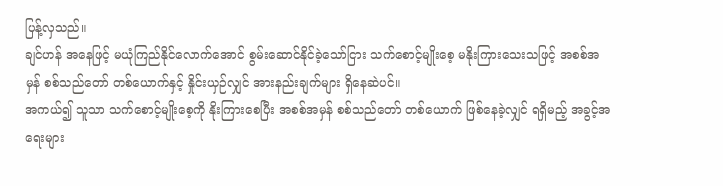ပြန့်လှသည်။
ချင်ဟန် အနေဖြင့် မယုံကြည်နိုင်လောက်အောင် စွမ်းဆောင်နိုင်ခဲ့သော်ငြား သက်စောင့်မျိုးစေ့ မနိုးကြားသေးသဖြင့် အစစ်အမှန် စစ်သည်တော် တစ်ယောက်နှင့် နှိုင်းယှဉ်လျှင် အားနည်းချက်များ ရှိနေဆဲပင်။
အကယ်၍ သူသာ သက်စောင့်မျိုးစေ့ကို နိုးကြားစေပြီး အစစ်အမှန် စစ်သည်တော် တစ်ယောက် ဖြစ်နေခဲ့လျှင် ရရှိမည့် အခွင့်အရေးများ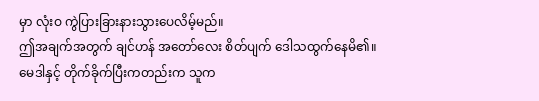မှာ လုံးဝ ကွဲပြားခြားနားသွားပေလိမ့်မည်။
ဤအချက်အတွက် ချင်ဟန် အတော်လေး စိတ်ပျက် ဒေါသထွက်နေမိ၏။
မေဒါနှင့် တိုက်ခိုက်ပြီးကတည်းက သူက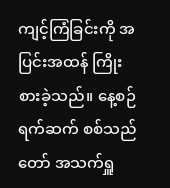ကျင့်ကြံခြင်းကို အပြင်းအထန် ကြိုးစားခဲ့သည်။ နေ့စဉ်ရက်ဆက် စစ်သည်တော် အသက်ရှူ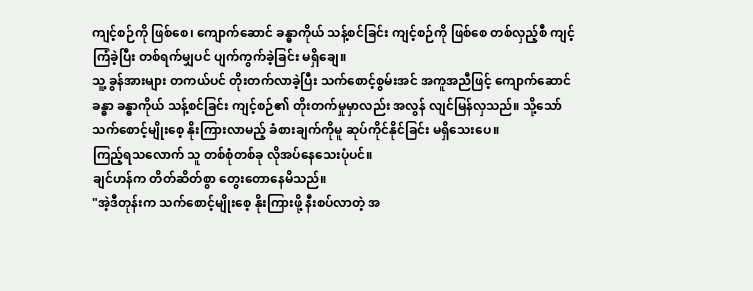ကျင့်စဉ်ကို ဖြစ်စေ၊ ကျောက်ဆောင် ခန္ဓာကိုယ် သန့်စင်ခြင်း ကျင့်စဉ်ကို ဖြစ်စေ တစ်လှည့်စီ ကျင့်ကြံခဲ့ပြီး တစ်ရက်မျှပင် ပျက်ကွက်ခဲ့ခြင်း မရှိချေ။
သူ့ ခွန်အားများ တကယ်ပင် တိုးတက်လာခဲ့ပြီး သက်စောင့်စွမ်းအင် အကူအညီဖြင့် ကျောက်ဆောင်ခန္ဓာ ခန္ဓာကိုယ် သန့်စင်ခြင်း ကျင့်စဉ်၏ တိုးတက်မှုမှာလည်း အလွန် လျင်မြန်လှသည်။ သို့သော် သက်စောင့်မျိုးစေ့ နိုးကြားလာမည့် ခံစားချက်ကိုမူ ဆုပ်ကိုင်နိုင်ခြင်း မရှိသေးပေ။
ကြည့်ရသလောက် သူ တစ်စုံတစ်ခု လိုအပ်နေသေးပုံပင်။
ချင်ဟန်က တိတ်ဆိတ်စွာ တွေးတောနေမိသည်။
"အဲ့ဒီတုန်းက သက်စောင့်မျိုးစေ့ နိုးကြားဖို့ နီးစပ်လာတဲ့ အ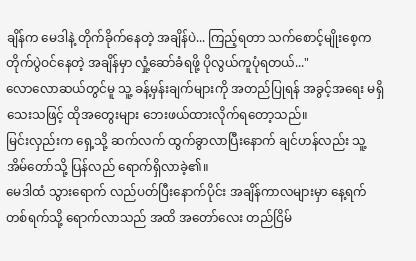ချိန်က မေဒါနဲ့ တိုက်ခိုက်နေတဲ့ အချိန်ပဲ... ကြည့်ရတာ သက်စောင့်မျိုးစေ့က တိုက်ပွဲဝင်နေတဲ့ အချိန်မှာ လှုံ့ဆော်ခံရဖို့ ပိုလွယ်ကူပုံရတယ်..."
လောလောဆယ်တွင်မူ သူ့ ခန့်မှန်းချက်များကို အတည်ပြုရန် အခွင့်အရေး မရှိသေးသဖြင့် ထိုအတွေးများ ဘေးဖယ်ထားလိုက်ရတော့သည်။
မြင်းလှည်းက ရှေ့သို့ ဆက်လက် ထွက်ခွာလာပြီးနောက် ချင်ဟန်လည်း သူ့ အိမ်တော်သို့ ပြန်လည် ရောက်ရှိလာခဲ့၏။
မေဒါထံ သွားရောက် လည်ပတ်ပြီးနောက်ပိုင်း အချိန်ကာလများမှာ နေ့ရက် တစ်ရက်သို့ ရောက်လာသည် အထိ အတော်လေး တည်ငြိမ်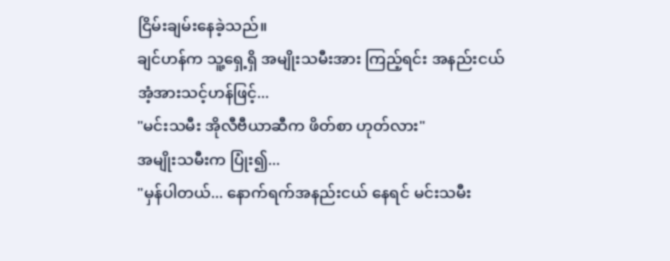ငြိမ်းချမ်းနေခဲ့သည်။
ချင်ဟန်က သူ့ရှေ့ရှိ အမျိုးသမီးအား ကြည့်ရင်း အနည်းငယ် အံ့အားသင့်ဟန်ဖြင့်...
"မင်းသမီး အိုလီဗီယာဆီက ဖိတ်စာ ဟုတ်လား"
အမျိုးသမီးက ပြုံး၍...
"မှန်ပါတယ်... နောက်ရက်အနည်းငယ် နေရင် မင်းသမီး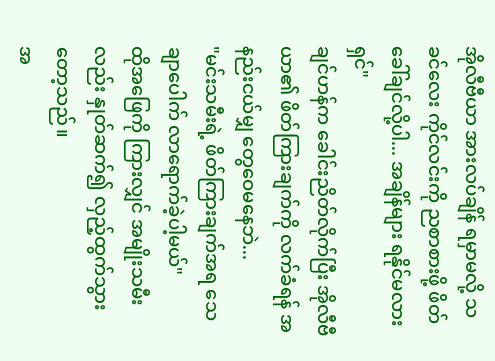အိုလီဗီယာ အားလပ်ချိန် ရမှာမလို့ သခင်လေး ကိုင်လင်းကို ညစာစားဖို့ ဖိတ်ခေါ်ချင်လို့ပါ... အချိန်များ ရနိုင်မလားရှင်"
ချင်ဟန်က ခေါင်းညိတ်လိုက်ပြီး အိုလီဗီယာ၏ ဖိတ်ကြားချက်ကို လက်ခံရန် အနည်းငယ်မျှ တွေဝေမနေဘဲ...
"မင်းသမီးရဲ့ ဖိတ်ကြားချက်အရ သေချာပေါက် လာရောက်ခဲ့ပါ့မယ်"
ထိုအဖြေကို ကြားလျှင် အမျိုးသမီးလည်း နှုတ်ဆက်၍ လှည့်ထွက်သွားတော့သည်။
အ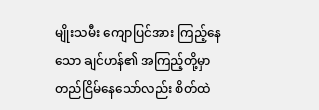မျိုးသမီး ကျောပြင်အား ကြည့်နေသော ချင်ဟန်၏ အကြည့်တို့မှာ တည်ငြိမ်နေသော်လည်း စိတ်ထဲ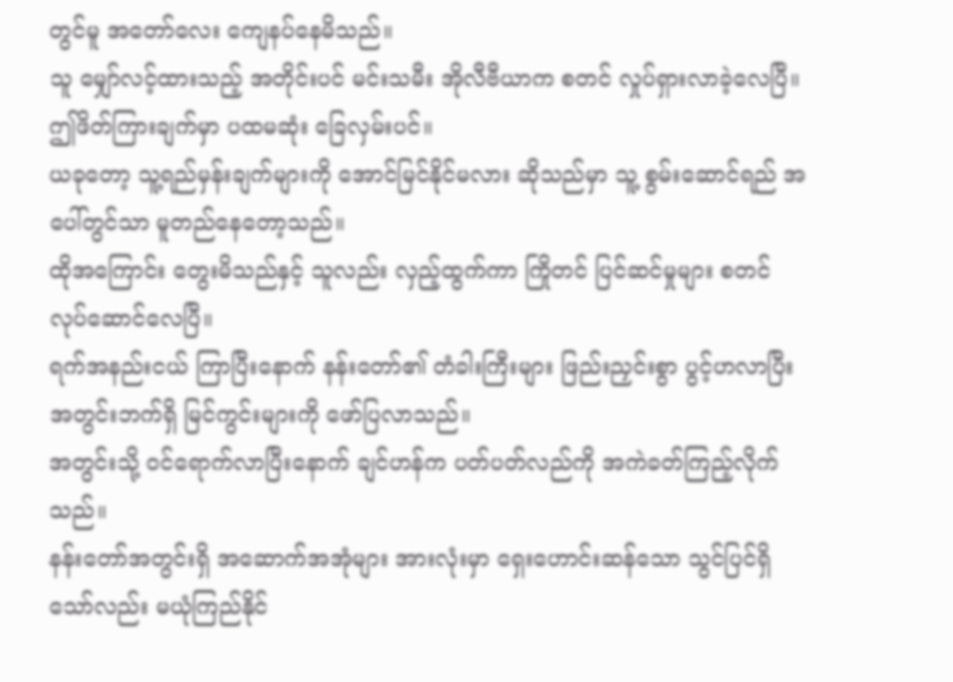တွင်မူ အတော်လေး ကျေနပ်နေမိသည်။
သူ မျှော်လင့်ထားသည့် အတိုင်းပင် မင်းသမီး အိုလီဗီယာက စတင် လှုပ်ရှားလာခဲ့လေပြီ။
ဤဖိတ်ကြားချက်မှာ ပထမဆုံး ခြေလှမ်းပင်။
ယခုတော့ သူ့ရည်မှန်းချက်များကို အောင်မြင်နိုင်မလား ဆိုသည်မှာ သူ့ စွမ်းဆောင်ရည် အပေါ်တွင်သာ မူတည်နေတော့သည်။
ထိုအကြောင်း တွေးမိသည်နှင့် သူလည်း လှည့်ထွက်ကာ ကြိုတင် ပြင်ဆင်မှုများ စတင် လုပ်ဆောင်လေပြီ။
ရက်အနည်းငယ် ကြာပြီးနောက် နန်းတော်၏ တံခါးကြီးများ ဖြည်းညှင်းစွာ ပွင့်ဟလာပြီး အတွင်းဘက်ရှိ မြင်ကွင်းများကို ဖော်ပြလာသည်။
အတွင်းသို့ ဝင်ရောက်လာပြီးနောက် ချင်ဟန်က ပတ်ပတ်လည်ကို အကဲခတ်ကြည့်လိုက်သည်။
နန်းတော်အတွင်းရှိ အဆောက်အအုံများ အားလုံးမှာ ရှေးဟောင်းဆန်သော သွင်ပြင်ရှိသော်လည်း မယုံကြည်နိုင်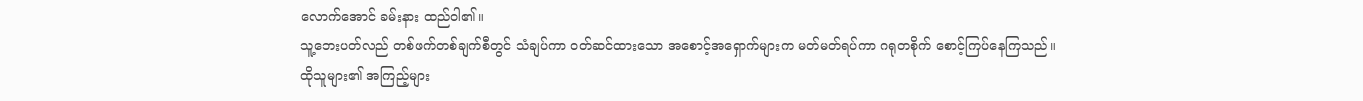လောက်အောင် ခမ်းနား ထည်ဝါ၏။
သူ့ဘေးပတ်လည် တစ်ဖက်တစ်ချက်စီတွင် သံချပ်ကာ ဝတ်ဆင်ထားသော အစောင့်အရှောက်များက မတ်မတ်ရပ်ကာ ဂရုတစိုက် စောင့်ကြပ်နေကြသည်။
ထိုသူများ၏ အကြည့်များ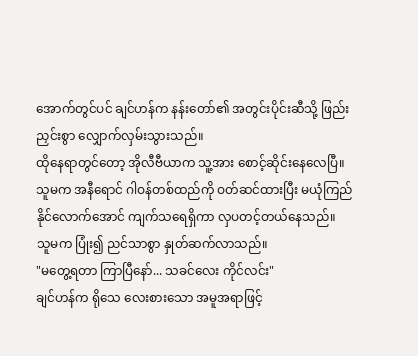အောက်တွင်ပင် ချင်ဟန်က နန်းတော်၏ အတွင်းပိုင်းဆီသို့ ဖြည်းညှင်းစွာ လျှောက်လှမ်းသွားသည်။
ထိုနေရာတွင်တော့ အိုလီဗီယာက သူ့အား စောင့်ဆိုင်းနေလေပြီ။
သူမက အနီရောင် ဂါဝန်တစ်ထည်ကို ဝတ်ဆင်ထားပြီး မယုံကြည်နိုင်လောက်အောင် ကျက်သရေရှိကာ လှပတင့်တယ်နေသည်။
သူမက ပြုံး၍ ညင်သာစွာ နှုတ်ဆက်လာသည်။
"မတွေ့ရတာ ကြာပြီနော်... သခင်လေး ကိုင်လင်း"
ချင်ဟန်က ရိုသေ လေးစားသော အမူအရာဖြင့်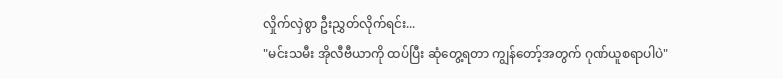လှိုက်လှဲစွာ ဦးညွှတ်လိုက်ရင်း...
"မင်းသမီး အိုလီဗီယာကို ထပ်ပြီး ဆုံတွေ့ရတာ ကျွန်တော့်အတွက် ဂုဏ်ယူစရာပါပဲ"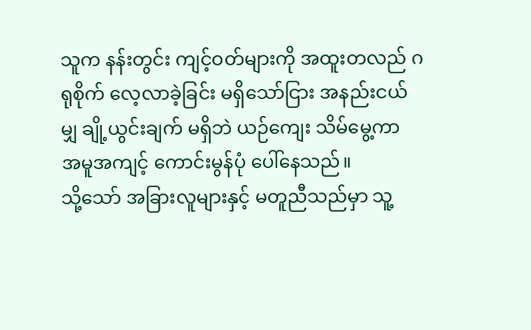သူက နန်းတွင်း ကျင့်ဝတ်များကို အထူးတလည် ဂရုစိုက် လေ့လာခဲ့ခြင်း မရှိသော်ငြား အနည်းငယ်မျှ ချို့ယွင်းချက် မရှိဘဲ ယဉ်ကျေး သိမ်မွေ့ကာ အမူအကျင့် ကောင်းမွန်ပုံ ပေါ်နေသည်။
သို့သော် အခြားလူများနှင့် မတူညီသည်မှာ သူ့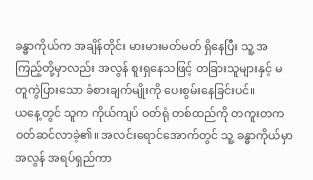ခန္ဓာကိုယ်က အချိန်တိုင်း မားမားမတ်မတ် ရှိနေပြီး သူ့ အကြည့်တို့မှာလည်း အလွန် စူးရှနေသဖြင့် တခြားသူများနှင့် မတူကွဲပြားသော ခံစားချက်မျိုးကို ပေးစွမ်းနေခြင်းပင်။
ယနေ့တွင် သူက ကိုယ်ကျပ် ဝတ်ရုံ တစ်ထည်ကို တကူးတက ဝတ်ဆင်လာခဲ့၏။ အလင်းရောင်အောက်တွင် သူ့ ခန္ဓာကိုယ်မှာ အလွန် အရပ်ရှည်ကာ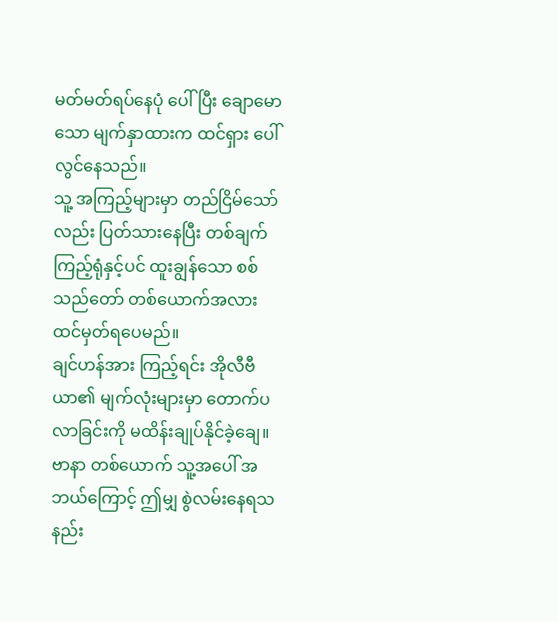မတ်မတ်ရပ်နေပုံ ပေါ်ပြီး ချောမောသော မျက်နှာထားက ထင်ရှား ပေါ်လွင်နေသည်။
သူ့ အကြည့်များမှာ တည်ငြိမ်သော်လည်း ပြတ်သားနေပြီး တစ်ချက်ကြည့်ရုံနှင့်ပင် ထူးချွန်သော စစ်သည်တော် တစ်ယောက်အလား ထင်မှတ်ရပေမည်။
ချင်ဟန်အား ကြည့်ရင်း အိုလီဗီယာ၏ မျက်လုံးများမှာ တောက်ပလာခြင်းကို မထိန်းချုပ်နိုင်ခဲ့ချေ။
ဗာနာ တစ်ယောက် သူ့အပေါ် အဘယ်ကြောင့် ဤမျှ စွဲလမ်းနေရသနည်း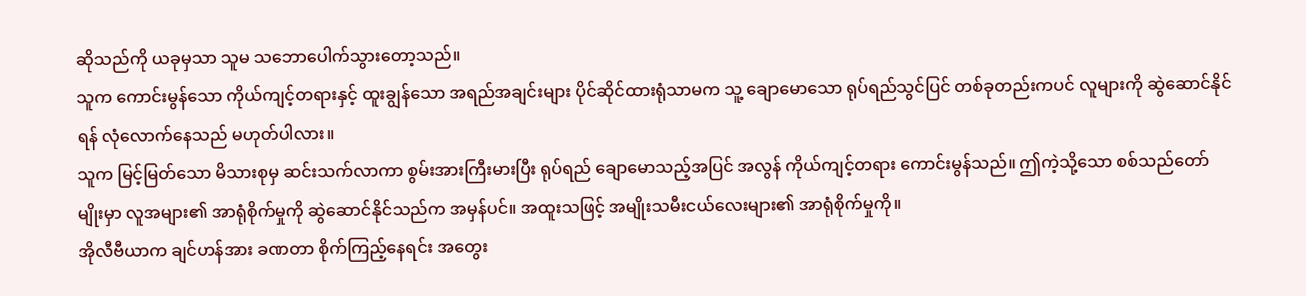ဆိုသည်ကို ယခုမှသာ သူမ သဘောပေါက်သွားတော့သည်။
သူက ကောင်းမွန်သော ကိုယ်ကျင့်တရားနှင့် ထူးချွန်သော အရည်အချင်းများ ပိုင်ဆိုင်ထားရုံသာမက သူ့ ချောမောသော ရုပ်ရည်သွင်ပြင် တစ်ခုတည်းကပင် လူများကို ဆွဲဆောင်နိုင်ရန် လုံလောက်နေသည် မဟုတ်ပါလား။
သူက မြင့်မြတ်သော မိသားစုမှ ဆင်းသက်လာကာ စွမ်းအားကြီးမားပြီး ရုပ်ရည် ချောမောသည့်အပြင် အလွန် ကိုယ်ကျင့်တရား ကောင်းမွန်သည်။ ဤကဲ့သို့သော စစ်သည်တော်မျိုးမှာ လူအများ၏ အာရုံစိုက်မှုကို ဆွဲဆောင်နိုင်သည်က အမှန်ပင်။ အထူးသဖြင့် အမျိုးသမီးငယ်လေးများ၏ အာရုံစိုက်မှုကို။
အိုလီဗီယာက ချင်ဟန်အား ခဏတာ စိုက်ကြည့်နေရင်း အတွေး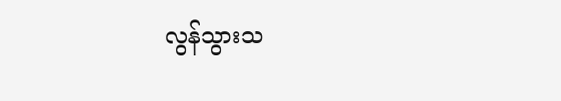လွန်သွားသ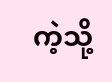ကဲ့သို့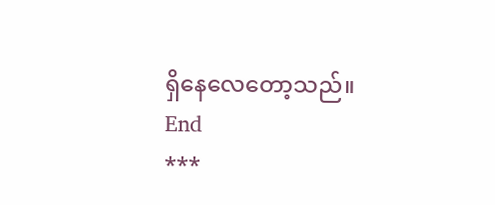ရှိနေလေတော့သည်။
End
***